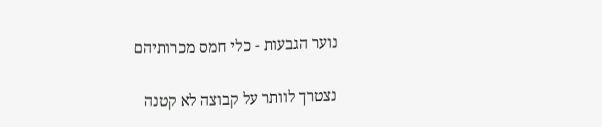נוער הגבעות - כלי חמס מכרותיהם

נצטרך לוותר על קבוצה לא קטנה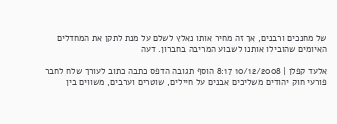של מחנכים ורבנים, אך זה מחיר אותו נאלץ לשלם על מנת לתקן את המחדלים האיומים שהובילו אותנו לשבוע המריבה בחברון. דעה

אלעד קפלן | 10/12/2008 8:17 הוסף תגובה הדפס כתבה כתוב לעורך שלח לחבר
פורעי חוק יהודים משליכים אבנים על חיילים, שוטרים וערבים, משווים בין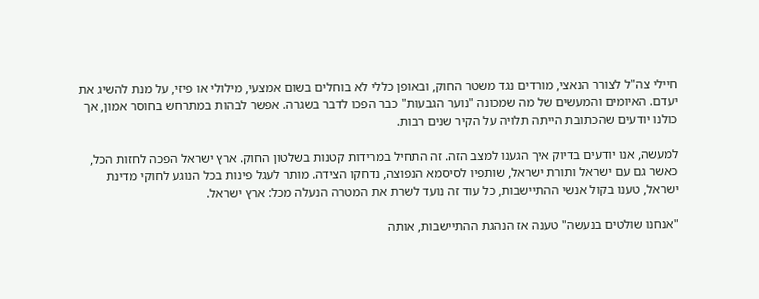חיילי צה"ל לצורר הנאצי, מורדים נגד משטר החוק, ובאופן כללי לא בוחלים בשום אמצעי, מילולי או פיזי, על מנת להשיג את יעדם. האיומים והמעשים של מה שמכונה "נוער הגבעות" כבר הפכו לדבר בשגרה. אפשר לבהות במתרחש בחוסר אמון, אך כולנו יודעים שהכתובת הייתה תלויה על הקיר שנים רבות.

למעשה, אנו יודעים בדיוק איך הגענו למצב הזה. זה התחיל במרידות קטנות בשלטון החוק. ארץ ישראל הפכה לחזות הכל, כאשר גם עם ישראל ותורת ישראל, שותפיו לסיסמא הנפוצה, נדחקו הצידה. מותר לעגל פינות בכל הנוגע לחוקי מדינת ישראל, טענו בקול אנשי ההתיישבות, כל עוד זה נועד לשרת את המטרה הנעלה מכל: ארץ ישראל.

"אנחנו שולטים בנעשה" טענה אז הנהגת ההתיישבות, אותה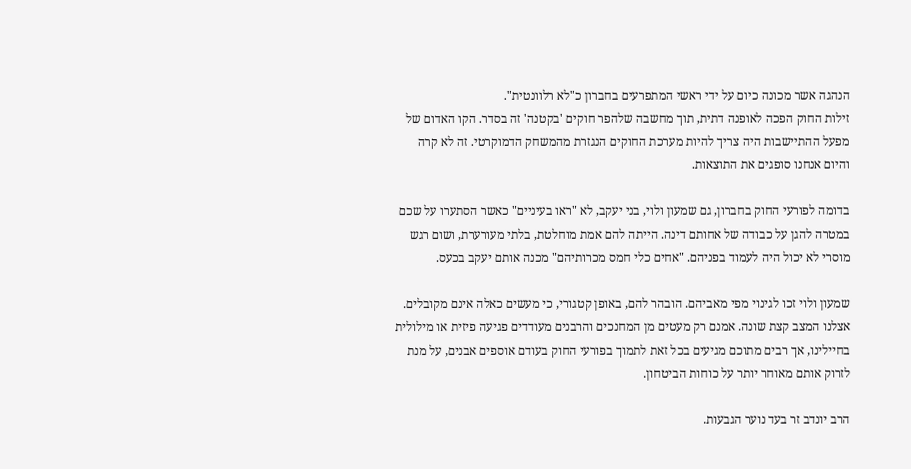הנהגה אשר מכונה כיום על ידי ראשי המתפרעים בחברון כ"לא רלוונטית".
זילות החוק הפכה לאופנה דתית, תוך מחשבה שלהפר חוקים 'בקטנה' זה בסדר. הקו האדום של מפעל ההתיישבות היה צריך להיות מערכת החוקים הנגזרת מהמשחק הדמוקרטי. זה לא קרה והיום אנחנו סופגים את התוצאות.

בדומה לפורעי החוק בחברון, גם שמעון ולוי, בני יעקב, לא "ראו בעיניים" כאשר הסתערו על שכם במטרה להגן על כבודה של אחותם דינה. הייתה להם אמת מוחלטת, בלתי מעורערת, ושום רגש מוסרי לא יכול היה לעמוד בפניהם. "אחים כלי חמס מכרותיהם" מכנה אותם יעקב בכעס.

שמעון ולוי זכו לגינוי מפי מאביהם. הובהר להם, באופן קטגורי, כי מעשים כאלה אינם מקובלים. אצלנו המצב קצת שונה. אמנם רק מעטים מן המחנכים והרבנים מעודדים פגיעה פיזית או מילולית בחיילינו, אך רבים מתוכם מגיעים בכל זאת לתמוך בפורעי החוק בעודם אוספים אבנים, על מנת לזרוק אותם מאוחר יותר על כוחות הביטחון.

הרב יונדב זר בעד נוער הגבעות.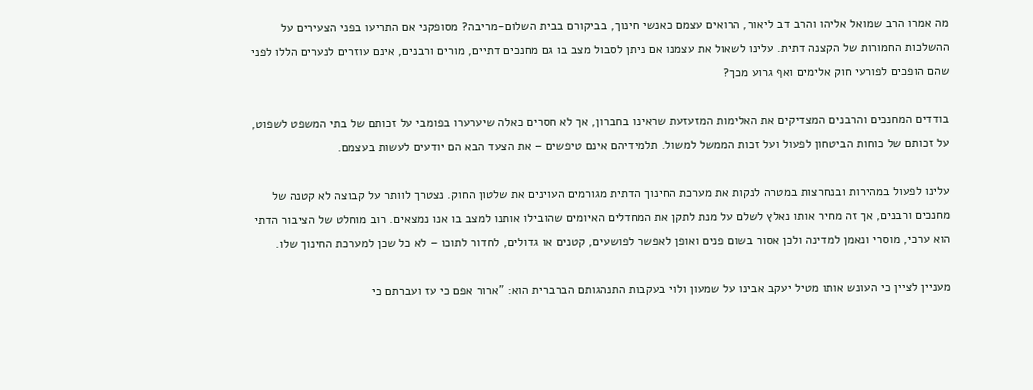מה אמרו הרב שמואל אליהו והרב דב ליאור, הרואים עצמם כאנשי חינוך, בביקורם בבית השלום-מריבה? מסופקני אם התריעו בפני הצעירים על ההשלכות החמורות של הקצנה דתית. עלינו לשאול את עצמנו אם ניתן לסבול מצב בו גם מחנכים דתיים, מורים ורבנים, אינם עוזרים לנערים הללו לפני שהם הופכים לפורעי חוק אלימים ואף גרוע מכך?

בודדים המחנכים והרבנים המצדיקים את האלימות המזעזעת שראינו בחברון, אך לא חסרים כאלה שיערערו בפומבי על זכותם של בתי המשפט לשפוט, על זכותם של כוחות הביטחון לפעול ועל זכות הממשל למשול. תלמידיהם אינם טיפשים – את הצעד הבא הם יודעים לעשות בעצמם.

עלינו לפעול במהירות ובנחרצות במטרה לנקות את מערכת החינוך הדתית מגורמים העוינים את שלטון החוק. נצטרך לוותר על קבוצה לא קטנה של מחנכים ורבנים, אך זה מחיר אותו נאלץ לשלם על מנת לתקן את המחדלים האיומים שהובילו אותנו למצב בו אנו נמצאים. רוב מוחלט של הציבור הדתי הוא ערכי, מוסרי ונאמן למדינה ולכן אסור בשום פנים ואופן לאפשר לפושעים, קטנים או גדולים, לחדור לתוכו – לא כל שכן למערכת החינוך שלו.

מעניין לציין כי העונש אותו מטיל יעקב אבינו על שמעון ולוי בעקבות התנהגותם הברברית הוא: "ארור אפם כי עז ועברתם כי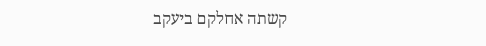קשתה אחלקם ביעקב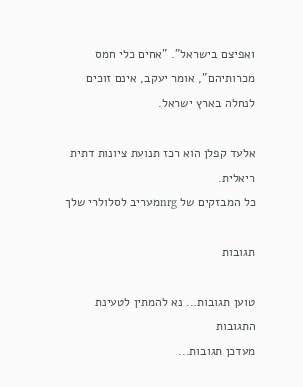ואפיצם בישראל". "אחים כלי חמס מכרותיהם", אומר יעקב, אינם זוכים לנחלה בארץ ישראל.

אלעד קפלן הוא רכז תנועת ציונות דתית ריאלית.
כל המבזקים של nrgמעריב לסלולרי שלך

תגובות

טוען תגובות... נא להמתין לטעינת התגובות
מעדכן תגובות...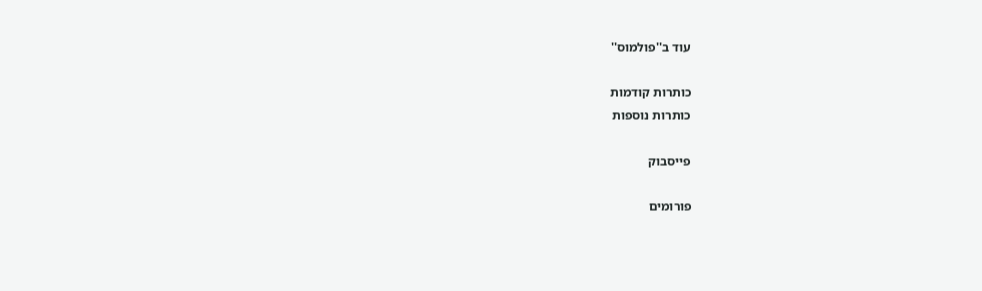עוד ב''פולמוס''

כותרות קודמות
כותרות נוספות

פייסבוק

פורומים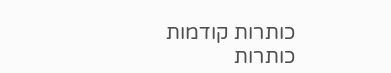כותרות קודמות
כותרות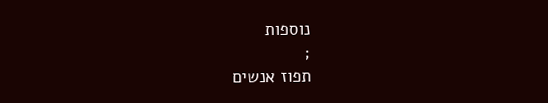נוספות
;
תפוז אנשים